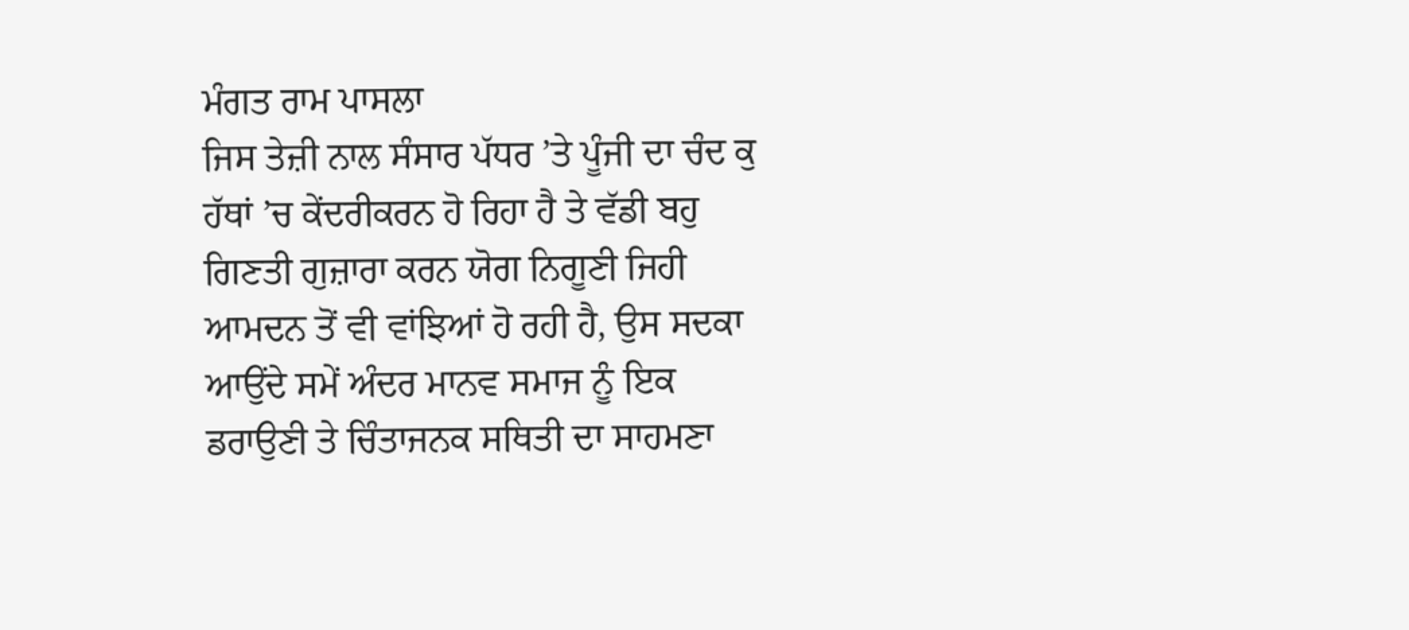ਮੰਗਤ ਰਾਮ ਪਾਸਲਾ
ਜਿਸ ਤੇਜ਼ੀ ਨਾਲ ਸੰਸਾਰ ਪੱਧਰ ’ਤੇ ਪੂੰਜੀ ਦਾ ਚੰਦ ਕੁ ਹੱਥਾਂ ’ਚ ਕੇਂਦਰੀਕਰਨ ਹੋ ਰਿਹਾ ਹੈ ਤੇ ਵੱਡੀ ਬਹੁ ਗਿਣਤੀ ਗੁਜ਼ਾਰਾ ਕਰਨ ਯੋਗ ਨਿਗੂਣੀ ਜਿਹੀ ਆਮਦਨ ਤੋਂ ਵੀ ਵਾਂਝਿਆਂ ਹੋ ਰਹੀ ਹੈ, ਉਸ ਸਦਕਾ ਆਉਂਦੇ ਸਮੇਂ ਅੰਦਰ ਮਾਨਵ ਸਮਾਜ ਨੂੰ ਇਕ ਡਰਾਉਣੀ ਤੇ ਚਿੰਤਾਜਨਕ ਸਥਿਤੀ ਦਾ ਸਾਹਮਣਾ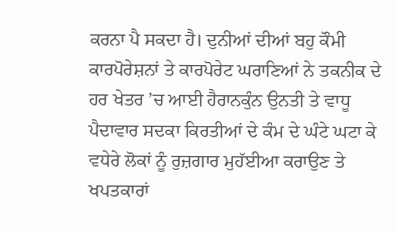ਕਰਨਾ ਪੈ ਸਕਦਾ ਹੈ। ਦੁਨੀਆਂ ਦੀਆਂ ਬਹੁ ਕੌਮੀ ਕਾਰਪੋਰੇਸ਼ਨਾਂ ਤੇ ਕਾਰਪੋਰੇਟ ਘਰਾਣਿਆਂ ਨੇ ਤਕਨੀਕ ਦੇ ਹਰ ਖੇਤਰ ’ਚ ਆਈ ਹੈਰਾਨਕੁੰਨ ਉਨਤੀ ਤੇ ਵਾਧੂ ਪੈਦਾਵਾਰ ਸਦਕਾ ਕਿਰਤੀਆਂ ਦੇ ਕੰਮ ਦੇ ਘੰਟੇ ਘਟਾ ਕੇ ਵਧੇਰੇ ਲੋਕਾਂ ਨੂੰ ਰੁਜ਼ਗਾਰ ਮੁਹੱਈਆ ਕਰਾਉਣ ਤੇ ਖਪਤਕਾਰਾਂ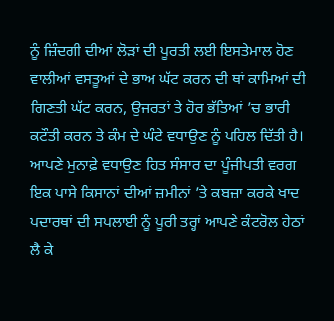ਨੂੰ ਜ਼ਿੰਦਗੀ ਦੀਆਂ ਲੋੜਾਂ ਦੀ ਪੂਰਤੀ ਲਈ ਇਸਤੇਮਾਲ ਹੋਣ ਵਾਲੀਆਂ ਵਸਤੂਆਂ ਦੇ ਭਾਅ ਘੱਟ ਕਰਨ ਦੀ ਥਾਂ ਕਾਮਿਆਂ ਦੀ ਗਿਣਤੀ ਘੱਟ ਕਰਨ, ਉਜਰਤਾਂ ਤੇ ਹੋਰ ਭੱਤਿਆਂ ’ਚ ਭਾਰੀ ਕਟੌਤੀ ਕਰਨ ਤੇ ਕੰਮ ਦੇ ਘੰਟੇ ਵਧਾਉਣ ਨੂੰ ਪਹਿਲ ਦਿੱਤੀ ਹੈ। ਆਪਣੇ ਮੁਨਾਫ਼ੇ ਵਧਾਉਣ ਹਿਤ ਸੰਸਾਰ ਦਾ ਪੂੰਜੀਪਤੀ ਵਰਗ ਇਕ ਪਾਸੇ ਕਿਸਾਨਾਂ ਦੀਆਂ ਜ਼ਮੀਨਾਂ ’ਤੇ ਕਬਜ਼ਾ ਕਰਕੇ ਖਾਦ ਪਦਾਰਥਾਂ ਦੀ ਸਪਲਾਈ ਨੂੰ ਪੂਰੀ ਤਰ੍ਹਾਂ ਆਪਣੇ ਕੰਟਰੋਲ ਹੇਠਾਂ ਲੈ ਕੇ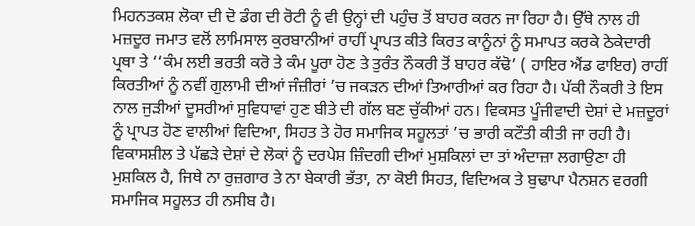ਮਿਹਨਤਕਸ਼ ਲੋਕਾ ਦੀ ਦੋ ਡੰਗ ਦੀ ਰੋਟੀ ਨੂੰ ਵੀ ਉਨ੍ਹਾਂ ਦੀ ਪਹੁੰਚ ਤੋਂ ਬਾਹਰ ਕਰਨ ਜਾ ਰਿਹਾ ਹੈ। ਉੱਥੇ ਨਾਲ ਹੀ ਮਜ਼ਦੂਰ ਜਮਾਤ ਵਲੋਂ ਲਾਮਿਸਾਲ ਕੁਰਬਾਨੀਆਂ ਰਾਹੀਂ ਪ੍ਰਾਪਤ ਕੀਤੇ ਕਿਰਤ ਕਾਨੂੰਨਾਂ ਨੂੰ ਸਮਾਪਤ ਕਰਕੇ ਠੇਕੇਦਾਰੀ ਪ੍ਰਥਾ ਤੇ ‘‘ਕੰਮ ਲਈ ਭਰਤੀ ਕਰੋ ਤੇ ਕੰਮ ਪੂਰਾ ਹੋਣ ਤੇ ਤੁਰੰਤ ਨੌਕਰੀ ਤੋਂ ਬਾਹਰ ਕੱਢੋ’ ( ਹਾਇਰ ਐਂਡ ਫਾਇਰ) ਰਾਹੀਂ ਕਿਰਤੀਆਂ ਨੂੰ ਨਵੀਂ ਗੁਲਾਮੀ ਦੀਆਂ ਜੰਜ਼ੀਰਾਂ ’ਚ ਜਕੜਨ ਦੀਆਂ ਤਿਆਰੀਆਂ ਕਰ ਰਿਹਾ ਹੈ। ਪੱਕੀ ਨੌਕਰੀ ਤੇ ਇਸ ਨਾਲ ਜੁੜੀਆਂ ਦੂਸਰੀਆਂ ਸੁਵਿਧਾਵਾਂ ਹੁਣ ਬੀਤੇ ਦੀ ਗੱਲ ਬਣ ਚੁੱਕੀਆਂ ਹਨ। ਵਿਕਸਤ ਪੂੰਜੀਵਾਦੀ ਦੇਸ਼ਾਂ ਦੇ ਮਜ਼ਦੂਰਾਂ ਨੂੰ ਪ੍ਰਾਪਤ ਹੋਣ ਵਾਲੀਆਂ ਵਿਦਿਆ, ਸਿਹਤ ਤੇ ਹੋਰ ਸਮਾਜਿਕ ਸਹੂਲਤਾਂ ’ਚ ਭਾਰੀ ਕਟੌਤੀ ਕੀਤੀ ਜਾ ਰਹੀ ਹੈ। ਵਿਕਾਸਸ਼ੀਲ ਤੇ ਪੱਛੜੇ ਦੇਸ਼ਾਂ ਦੇ ਲੋਕਾਂ ਨੂੰ ਦਰਪੇਸ਼ ਜ਼ਿੰਦਗੀ ਦੀਆਂ ਮੁਸ਼ਕਿਲਾਂ ਦਾ ਤਾਂ ਅੰਦਾਜ਼ਾ ਲਗਾਉਣਾ ਹੀ ਮੁਸ਼ਕਿਲ ਹੈ, ਜਿਥੇ ਨਾ ਰੁਜ਼ਗਾਰ ਤੇ ਨਾ ਬੇਕਾਰੀ ਭੱਤਾ, ਨਾ ਕੋਈ ਸਿਹਤ, ਵਿਦਿਅਕ ਤੇ ਬੁਢਾਪਾ ਪੈਨਸ਼ਨ ਵਰਗੀ ਸਮਾਜਿਕ ਸਹੂਲਤ ਹੀ ਨਸੀਬ ਹੈ।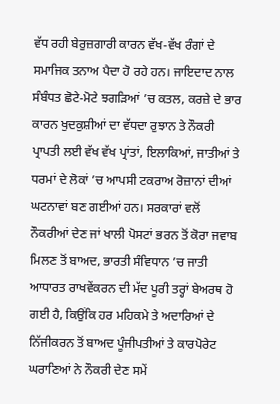ਵੱਧ ਰਹੀ ਬੇਰੁਜ਼ਗਾਰੀ ਕਾਰਨ ਵੱਖ-ਵੱਖ ਰੰਗਾਂ ਦੇ ਸਮਾਜਿਕ ਤਨਾਅ ਪੈਦਾ ਹੋ ਰਹੇ ਹਨ। ਜਾਇਦਾਦ ਨਾਲ ਸੰਬੰਧਤ ਛੋਟੇ-ਮੋਟੇ ਝਗੜਿਆਂ ’ਚ ਕਤਲ, ਕਰਜ਼ੇ ਦੇ ਭਾਰ ਕਾਰਨ ਖੁਦਕੁਸ਼ੀਆਂ ਦਾ ਵੱਧਦਾ ਰੁਝਾਨ ਤੇ ਨੌਕਰੀ ਪ੍ਰਾਪਤੀ ਲਈ ਵੱਖ ਵੱਖ ਪ੍ਰਾਂਤਾਂ, ਇਲਾਕਿਆਂ, ਜਾਤੀਆਂ ਤੇ ਧਰਮਾਂ ਦੇ ਲੋਕਾਂ ’ਚ ਆਪਸੀ ਟਕਰਾਅ ਰੋਜ਼ਾਨਾਂ ਦੀਆਂ ਘਟਨਾਵਾਂ ਬਣ ਗਈਆਂ ਹਨ। ਸਰਕਾਰਾਂ ਵਲੋਂ ਨੌਕਰੀਆਂ ਦੇਣ ਜਾਂ ਖਾਲੀ ਪੋਸਟਾਂ ਭਰਨ ਤੋਂ ਕੋਰਾ ਜਵਾਬ ਮਿਲਣ ਤੋਂ ਬਾਅਦ, ਭਾਰਤੀ ਸੰਵਿਧਾਨ ’ਚ ਜਾਤੀ ਆਧਾਰਤ ਰਾਖਵੇਂਕਰਨ ਦੀ ਮੱਦ ਪੂਰੀ ਤਰ੍ਹਾਂ ਬੇਅਰਥ ਹੋ ਗਈ ਹੈ, ਕਿਉਂਕਿ ਹਰ ਮਹਿਕਮੇ ਤੇ ਅਦਾਰਿਆਂ ਦੇ ਨਿੱਜੀਕਰਨ ਤੋਂ ਬਾਅਦ ਪੂੰਜੀਪਤੀਆਂ ਤੇ ਕਾਰਪੋਰੇਟ ਘਰਾਣਿਆਂ ਨੇ ਨੌਕਰੀ ਦੇਣ ਸਮੇਂ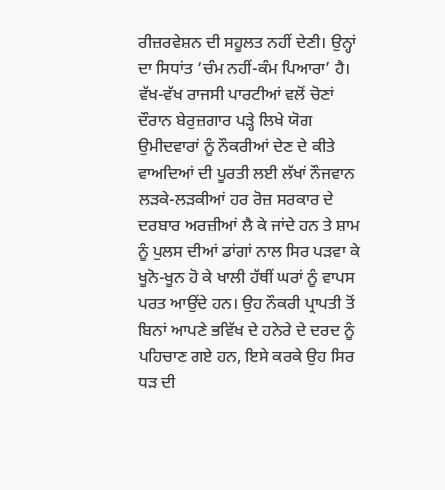ਰੀਜ਼ਰਵੇਸ਼ਨ ਦੀ ਸਹੂਲਤ ਨਹੀਂ ਦੇਣੀ। ਉਨ੍ਹਾਂ ਦਾ ਸਿਧਾਂਤ ‘ਚੰਮ ਨਹੀਂ-ਕੰਮ ਪਿਆਰਾ’ ਹੈ। ਵੱਖ-ਵੱਖ ਰਾਜਸੀ ਪਾਰਟੀਆਂ ਵਲੋਂ ਚੋਣਾਂ ਦੌਰਾਨ ਬੇਰੁਜ਼ਗਾਰ ਪੜ੍ਹੇ ਲਿਖੇ ਯੋਗ ਉਮੀਦਵਾਰਾਂ ਨੂੰ ਨੌਕਰੀਆਂ ਦੇਣ ਦੇ ਕੀਤੇ ਵਾਅਦਿਆਂ ਦੀ ਪੂਰਤੀ ਲਈ ਲੱਖਾਂ ਨੌਜਵਾਨ ਲੜਕੇ-ਲੜਕੀਆਂ ਹਰ ਰੋਜ਼ ਸਰਕਾਰ ਦੇ ਦਰਬਾਰ ਅਰਜ਼ੀਆਂ ਲੈ ਕੇ ਜਾਂਦੇ ਹਨ ਤੇ ਸ਼ਾਮ ਨੂੰ ਪੁਲਸ ਦੀਆਂ ਡਾਂਗਾਂ ਨਾਲ ਸਿਰ ਪੜਵਾ ਕੇ ਖੂਨੋ-ਖੂਨ ਹੋ ਕੇ ਖਾਲੀ ਹੱਥੀਂ ਘਰਾਂ ਨੂੰ ਵਾਪਸ ਪਰਤ ਆਉਂਦੇ ਹਨ। ਉਹ ਨੌਕਰੀ ਪ੍ਰਾਪਤੀ ਤੋਂ ਬਿਨਾਂ ਆਪਣੇ ਭਵਿੱਖ ਦੇ ਹਨੇਰੇ ਦੇ ਦਰਦ ਨੂੰ ਪਹਿਚਾਣ ਗਏ ਹਨ, ਇਸੇ ਕਰਕੇ ਉਹ ਸਿਰ ਧੜ ਦੀ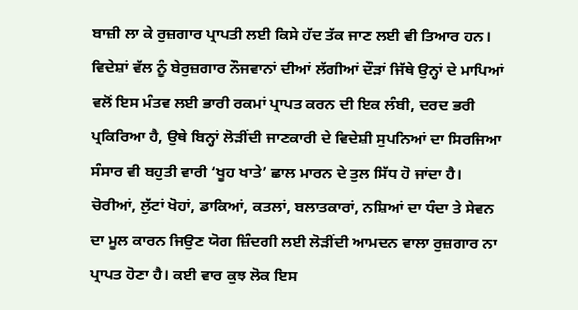ਬਾਜ਼ੀ ਲਾ ਕੇ ਰੁਜ਼ਗਾਰ ਪ੍ਰਾਪਤੀ ਲਈ ਕਿਸੇ ਹੱਦ ਤੱਕ ਜਾਣ ਲਈ ਵੀ ਤਿਆਰ ਹਨ। ਵਿਦੇਸ਼ਾਂ ਵੱਲ ਨੂੰ ਬੇਰੁਜ਼ਗਾਰ ਨੌਜਵਾਨਾਂ ਦੀਆਂ ਲੱਗੀਆਂ ਦੌੜਾਂ ਜਿੱਥੇ ਉਨ੍ਹਾਂ ਦੇ ਮਾਪਿਆਂ ਵਲੋਂ ਇਸ ਮੰਤਵ ਲਈ ਭਾਰੀ ਰਕਮਾਂ ਪ੍ਰਾਪਤ ਕਰਨ ਦੀ ਇਕ ਲੰਬੀ, ਦਰਦ ਭਰੀ ਪ੍ਰਕਿਰਿਆ ਹੈ, ਉਥੇ ਬਿਨ੍ਹਾਂ ਲੋੜੀਂਦੀ ਜਾਣਕਾਰੀ ਦੇ ਵਿਦੇਸ਼ੀ ਸੁਪਨਿਆਂ ਦਾ ਸਿਰਜਿਆ ਸੰਸਾਰ ਵੀ ਬਹੁਤੀ ਵਾਰੀ ‘ਖੂਹ ਖਾਤੇ’ ਛਾਲ ਮਾਰਨ ਦੇ ਤੁਲ ਸਿੱਧ ਹੋ ਜਾਂਦਾ ਹੈ। ਚੋਰੀਆਂ, ਲੁੱਟਾਂ ਖੋਹਾਂ, ਡਾਕਿਆਂ, ਕਤਲਾਂ, ਬਲਾਤਕਾਰਾਂ, ਨਸ਼ਿਆਂ ਦਾ ਧੰਦਾ ਤੇ ਸੇਵਨ ਦਾ ਮੂਲ ਕਾਰਨ ਜਿਉਣ ਯੋਗ ਜ਼ਿੰਦਗੀ ਲਈ ਲੋੜੀਂਦੀ ਆਮਦਨ ਵਾਲਾ ਰੁਜ਼ਗਾਰ ਨਾ ਪ੍ਰਾਪਤ ਹੋਣਾ ਹੈ। ਕਈ ਵਾਰ ਕੁਝ ਲੋਕ ਇਸ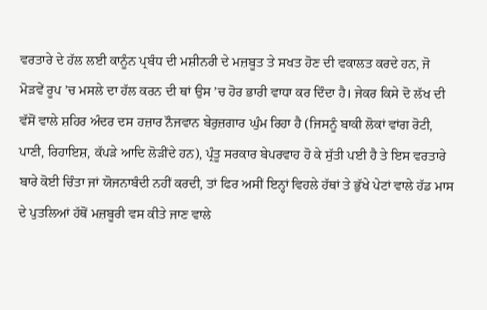ਵਰਤਾਰੇ ਦੇ ਹੱਲ ਲਈ ਕਾਨੂੰਨ ਪ੍ਰਬੰਧ ਦੀ ਮਸ਼ੀਨਰੀ ਦੇ ਮਜ਼ਬੂਤ ਤੇ ਸਖਤ ਹੋਣ ਦੀ ਵਕਾਲਤ ਕਰਦੇ ਹਨ, ਜੋ ਮੋੜਵੇਂ ਰੂਪ ’ਚ ਮਸਲੇ ਦਾ ਹੱਲ ਕਰਨ ਦੀ ਥਾਂ ਉਸ ’ਚ ਹੋਰ ਭਾਰੀ ਵਾਧਾ ਕਰ ਦਿੰਦਾ ਹੈ। ਜੇਕਰ ਕਿਸੇ ਦੋ ਲੱਖ ਦੀ ਵੱਸੋਂ ਵਾਲੇ ਸ਼ਹਿਰ ਅੰਦਰ ਦਸ ਹਜ਼ਾਰ ਨੌਜਵਾਨ ਬੇਰੁਜ਼ਗਾਰ ਘੁੰਮ ਰਿਹਾ ਹੈ (ਜਿਸਨੂੰ ਬਾਕੀ ਲੋਕਾਂ ਵਾਂਗ ਰੋਟੀ, ਪਾਣੀ, ਰਿਹਾਇਸ਼, ਕੱਪੜੇ ਆਦਿ ਲੋੜੀਂਦੇ ਹਨ), ਪ੍ਰੰਤੂ ਸਰਕਾਰ ਬੇਪਰਵਾਹ ਹੋ ਕੇ ਸੁੱਤੀ ਪਈ ਹੈ ਤੇ ਇਸ ਵਰਤਾਰੇ ਬਾਰੇ ਕੋਈ ਚਿੰਤਾ ਜਾਂ ਯੋਜਨਾਬੰਦੀ ਨਹੀਂ ਕਰਦੀ, ਤਾਂ ਫਿਰ ਅਸੀਂ ਇਨ੍ਹਾਂ ਵਿਹਲੇ ਹੱਥਾਂ ਤੇ ਭੁੱਖੇ ਪੇਟਾਂ ਵਾਲੇ ਹੱਡ ਮਾਸ ਦੇ ਪੁਤਲਿਆਂ ਹੱਥੋਂ ਮਜ਼ਬੂਰੀ ਵਸ ਕੀਤੇ ਜਾਣ ਵਾਲੇ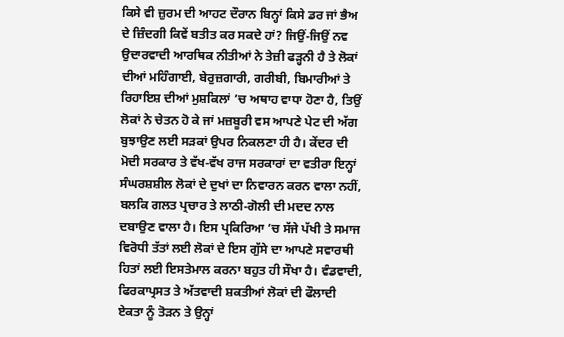ਕਿਸੇ ਵੀ ਜ਼ੁਰਮ ਦੀ ਆਹਟ ਦੌਰਾਨ ਬਿਨ੍ਹਾਂ ਕਿਸੇ ਡਰ ਜਾਂ ਭੈਅ ਦੇ ਜ਼ਿੰਦਗੀ ਕਿਵੇਂ ਬਤੀਤ ਕਰ ਸਕਦੇ ਹਾਂ? ਜਿਉਂ-ਜਿਉਂ ਨਵ ਉਦਾਰਵਾਦੀ ਆਰਥਿਕ ਨੀਤੀਆਂ ਨੇ ਤੇਜ਼ੀ ਫੜ੍ਹਨੀ ਹੈ ਤੇ ਲੋਕਾਂ ਦੀਆਂ ਮਹਿੰਗਾਈ, ਬੇਰੁਜ਼ਗਾਰੀ, ਗਰੀਬੀ, ਬਿਮਾਰੀਆਂ ਤੇ ਰਿਹਾਇਸ਼ ਦੀਆਂ ਮੁਸ਼ਕਿਲਾਂ ’ਚ ਅਥਾਹ ਵਾਧਾ ਹੋਣਾ ਹੈ, ਤਿਉਂ ਲੋਕਾਂ ਨੇ ਚੇਤਨ ਹੋ ਕੇ ਜਾਂ ਮਜ਼ਬੂਰੀ ਵਸ ਆਪਣੇ ਪੇਟ ਦੀ ਅੱਗ ਬੁਝਾਉਣ ਲਈ ਸੜਕਾਂ ਉਪਰ ਨਿਕਲਣਾ ਹੀ ਹੈ। ਕੇਂਦਰ ਦੀ ਮੋਦੀ ਸਰਕਾਰ ਤੇ ਵੱਖ-ਵੱਖ ਰਾਜ ਸਰਕਾਰਾਂ ਦਾ ਵਤੀਰਾ ਇਨ੍ਹਾਂ ਸੰਘਰਸ਼ਸ਼ੀਲ ਲੋਕਾਂ ਦੇ ਦੁਖਾਂ ਦਾ ਨਿਵਾਰਨ ਕਰਨ ਵਾਲਾ ਨਹੀਂ, ਬਲਕਿ ਗਲਤ ਪ੍ਰਚਾਰ ਤੇ ਲਾਠੀ-ਗੋਲੀ ਦੀ ਮਦਦ ਨਾਲ ਦਬਾਉਣ ਵਾਲਾ ਹੈ। ਇਸ ਪ੍ਰਕਿਰਿਆ ’ਚ ਸੱਜੇ ਪੱਖੀ ਤੇ ਸਮਾਜ ਵਿਰੋਧੀ ਤੱਤਾਂ ਲਈ ਲੋਕਾਂ ਦੇ ਇਸ ਗੁੱਸੇ ਦਾ ਆਪਣੇ ਸਵਾਰਥੀ ਹਿਤਾਂ ਲਈ ਇਸਤੇਮਾਲ ਕਰਨਾ ਬਹੁਤ ਹੀ ਸੌਖਾ ਹੈ। ਵੰਡਵਾਦੀ, ਫਿਰਕਾਪ੍ਰਸਤ ਤੇ ਅੱਤਵਾਦੀ ਸ਼ਕਤੀਆਂ ਲੋਕਾਂ ਦੀ ਫੌਲਾਦੀ ਏਕਤਾ ਨੂੰ ਤੋੜਨ ਤੇ ਉਨ੍ਹਾਂ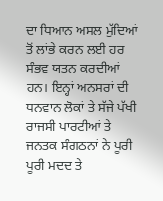ਦਾ ਧਿਆਨ ਅਸਲ ਮੁੱਦਿਆਂ ਤੋਂ ਲਾਂਭੇ ਕਰਨ ਲਈ ਹਰ ਸੰਭਵ ਯਤਨ ਕਰਦੀਆਂ ਹਨ। ਇਨ੍ਹਾਂ ਅਨਸਰਾਂ ਦੀ ਧਨਵਾਨ ਲੋਕਾਂ ਤੇ ਸੱਜੇ ਪੱਖੀ ਰਾਜਸੀ ਪਾਰਟੀਆਂ ਤੇ ਜਨਤਕ ਸੰਗਠਨਾਂ ਨੇ ਪੂਰੀ ਪੂਰੀ ਮਦਦ ਤੇ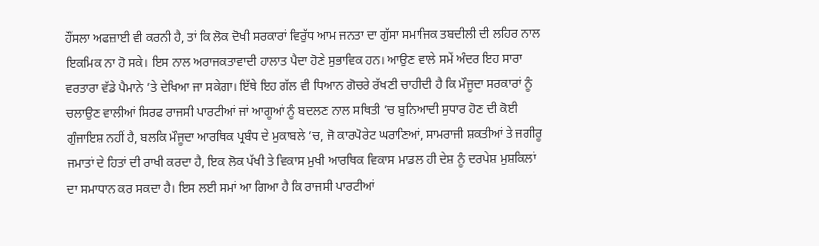ਹੌਂਸਲਾ ਅਫਜ਼ਾਈ ਵੀ ਕਰਨੀ ਹੈ, ਤਾਂ ਕਿ ਲੋਕ ਦੋਖੀ ਸਰਕਾਰਾਂ ਵਿਰੁੱਧ ਆਮ ਜਨਤਾ ਦਾ ਗੁੱਸਾ ਸਮਾਜਿਕ ਤਬਦੀਲੀ ਦੀ ਲਹਿਰ ਨਾਲ ਇਕਮਿਕ ਨਾ ਹੋ ਸਕੇ। ਇਸ ਨਾਲ ਅਰਾਜਕਤਾਵਾਦੀ ਹਾਲਾਤ ਪੈਦਾ ਹੋਣੇ ਸੁਭਾਵਿਕ ਹਨ। ਆਉਣ ਵਾਲੇ ਸਮੇਂ ਅੰਦਰ ਇਹ ਸਾਰਾ ਵਰਤਾਰਾ ਵੱਡੇ ਪੈਮਾਨੇ ’ਤੇ ਦੇਖਿਆ ਜਾ ਸਕੇਗਾ। ਇੱਥੇ ਇਹ ਗੱਲ ਵੀ ਧਿਆਨ ਗੋਚਰੇ ਰੱਖਣੀ ਚਾਹੀਦੀ ਹੈ ਕਿ ਮੌਜੂਦਾ ਸਰਕਾਰਾਂ ਨੂੰ ਚਲਾਉਣ ਵਾਲੀਆਂ ਸਿਰਫ ਰਾਜਸੀ ਪਾਰਟੀਆਂ ਜਾਂ ਆਗੂਆਂ ਨੂੰ ਬਦਲਣ ਨਾਲ ਸਥਿਤੀ ’ਚ ਬੁਨਿਆਦੀ ਸੁਧਾਰ ਹੋਣ ਦੀ ਕੋਈ ਗੁੰਜਾਇਸ਼ ਨਹੀਂ ਹੈ, ਬਲਕਿ ਮੌਜੂਦਾ ਆਰਥਿਕ ਪ੍ਰਬੰਧ ਦੇ ਮੁਕਾਬਲੇ ’ਚ, ਜੋ ਕਾਰਪੋਰੇਟ ਘਰਾਣਿਆਂ, ਸਾਮਰਾਜੀ ਸ਼ਕਤੀਆਂ ਤੇ ਜਗੀਰੂ ਜਮਾਤਾਂ ਦੇ ਹਿਤਾਂ ਦੀ ਰਾਖੀ ਕਰਦਾ ਹੈ, ਇਕ ਲੋਕ ਪੱਖੀ ਤੇ ਵਿਕਾਸ ਮੁਖੀ ਆਰਥਿਕ ਵਿਕਾਸ ਮਾਡਲ ਹੀ ਦੇਸ਼ ਨੂੰ ਦਰਪੇਸ਼ ਮੁਸ਼ਕਿਲਾਂ ਦਾ ਸਮਾਧਾਨ ਕਰ ਸਕਦਾ ਹੈ। ਇਸ ਲਈ ਸਮਾਂ ਆ ਗਿਆ ਹੈ ਕਿ ਰਾਜਸੀ ਪਾਰਟੀਆਂ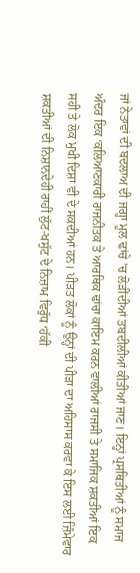ਜਾਂ ਨੇਤਾਵਾਂ ਦੀ ਬਦਲਾਅ ਦੀ ਜਗ੍ਹਾ ਮੂਲ ਢਾਂਚੇ ’ਚ ਲੋੜੀਂਦੀਆਂ ਤਬਦੀਲੀਆਂ ਕੀਤੀਆਂ ਜਾਣ। ਇਨ੍ਹਾਂ ਪ੍ਰਸਥਿਤੀਆਂ ਨੂੰ ਸਮਾਜ ਅੰਦਰ ਇਕ ‘ਕਲਿਆਣਕਾਰੀ ਰਾਜਨੀਤਕ ਤੇ ਆਰਥਿਕ ਢਾਂਚਾ ਕਾਇਮ ਕਰਨ ਵਾਲੀਆਂ ਰਾਜਸੀ ਤੇ ਸਮਾਜਿਕ ਸ਼ਕਤੀਆਂ ਇਕ ਸਹੀ ਤੇ ਲੋਕ ਮੁਖੀ ਦਿਸ਼ਾ ਵੀ ਦੇ ਸਕਦੀਆਂ ਹਨ। ਪੀੜਤ ਲੋਕਾਂ ਨੂੰ ਉਨ੍ਹਾਂ ਦੀ ਪੀੜਾ ਦਾ ਅਹਿਸਾਸ ਕਰਵਾ ਕੇ ਇਸ ਲਈ ਜ਼ਿੰਮੇਵਾਰ ਸ਼ਕਤੀਆਂ ਦੀ ਨਿਸ਼ਾਨਦੇਹੀ ਰਾਹੀਂ ਲੁੱਟ-ਖਸੁੱਟ ਦੇ ਨਿਜ਼ਾਮ ਵਿਰੁੱਧ ‘ਹੱਕੀ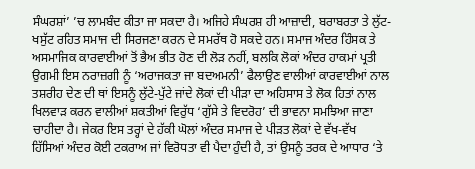ਸੰਘਰਸ਼ਾਂ’ ’ਚ ਲਾਮਬੰਦ ਕੀਤਾ ਜਾ ਸਕਦਾ ਹੈ। ਅਜਿਹੇ ਸੰਘਰਸ਼ ਹੀ ਆਜ਼ਾਦੀ, ਬਰਾਬਰਤਾ ਤੇ ਲੁੱਟ-ਖਸੁੱਟ ਰਹਿਤ ਸਮਾਜ ਦੀ ਸਿਰਜਣਾ ਕਰਨ ਦੇ ਸਮਰੱਥ ਹੋ ਸਕਦੇ ਹਨ। ਸਮਾਜ ਅੰਦਰ ਹਿੰਸਕ ਤੇ ਅਸਮਾਜਿਕ ਕਾਰਵਾਈਆਂ ਤੋਂ ਭੈਅ ਭੀਤ ਹੋਣ ਦੀ ਲੋੜ ਨਹੀਂ, ਬਲਕਿ ਲੋਕਾਂ ਅੰਦਰ ਹਾਕਮਾਂ ਪ੍ਰਤੀ ਉਗਮੀ ਇਸ ਨਰਾਜ਼ਗੀ ਨੂੰ ‘ਅਰਾਜਕਤਾ ਜਾ ਬਦਅਮਨੀ’ ਫੈਲਾਉਣ ਵਾਲੀਆਂ ਕਾਰਵਾਈਆਂ ਨਾਲ ਤਸ਼ਰੀਹ ਦੇਣ ਦੀ ਥਾਂ ਇਸਨੂੰ ਲੁੱਟੇ-ਪੁੱਟੇ ਜਾਂਦੇ ਲੋਕਾਂ ਦੀ ਪੀੜਾ ਦਾ ਅਹਿਸਾਸ ਤੇ ਲੋਕ ਹਿਤਾਂ ਨਾਲ ਖਿਲਵਾੜ ਕਰਨ ਵਾਲੀਆਂ ਸ਼ਕਤੀਆਂ ਵਿਰੁੱਧ ‘ਗੁੱਸੇ ਤੇ ਵਿਦਰੋਹ’ ਦੀ ਭਾਵਨਾ ਸਮਝਿਆ ਜਾਣਾ ਚਾਹੀਦਾ ਹੈ। ਜੇਕਰ ਇਸ ਤਰ੍ਹਾਂ ਦੇ ਹੱਕੀ ਘੋਲਾਂ ਅੰਦਰ ਸਮਾਜ ਦੇ ਪੀੜਤ ਲੋਕਾਂ ਦੇ ਵੱਖ-ਵੱਖ ਹਿੱਸਿਆਂ ਅੰਦਰ ਕੋਈ ਟਕਰਾਅ ਜਾਂ ਵਿਰੋਧਤਾ ਵੀ ਪੈਦਾ ਹੁੰਦੀ ਹੈ, ਤਾਂ ਉਸਨੂੰ ਤਰਕ ਦੇ ਆਧਾਰ ‘ਤੇ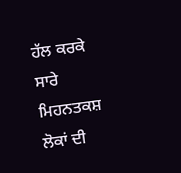ਹੱਲ ਕਰਕੇ ਸਾਰੇ ਮਿਹਨਤਕਸ਼ ਲੋਕਾਂ ਦੀ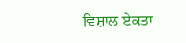ਵਿਸ਼ਾਲ ਏਕਤਾ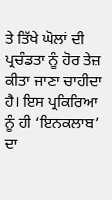ਤੇ ਤਿੱਖੇ ਘੋਲਾਂ ਦੀ ਪ੍ਰਚੰਡਤਾ ਨੂੰ ਹੋਰ ਤੇਜ਼ ਕੀਤਾ ਜਾਣਾ ਚਾਹੀਦਾ ਹੈ। ਇਸ ਪ੍ਰਕਿਰਿਆ ਨੂੰ ਹੀ ‘ਇਨਕਲਾਬ’ ਦਾ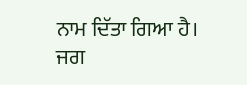ਨਾਮ ਦਿੱਤਾ ਗਿਆ ਹੈ।
ਜਗ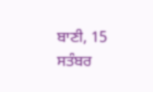ਬਾਣੀ, 15 ਸਤੰਬਰ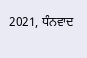2021, ਧੰਨਵਾਦ